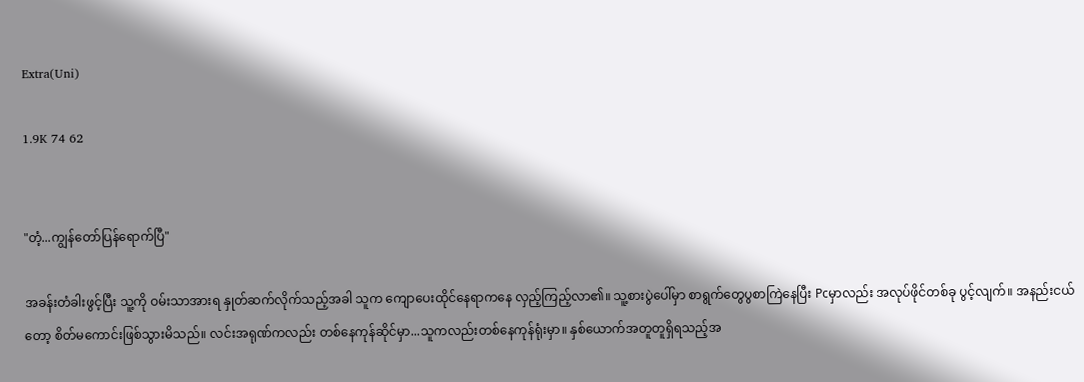Extra(Uni)

1.9K 74 62


"တံ့...ကျွန်တော်ပြန်ရောက်ပြီ"

အခန်းတံခါးဖွင့်ပြီး သူ့ကို ဝမ်းသာအားရ နှုတ်ဆက်လိုက်သည့်အခါ သူက ကျောပေးထိုင်နေရာကနေ လှည့်ကြည့်လာ၏။ သူ့စားပွဲပေါ်မှာ စာရွက်တွေပွစာကြဲနေပြီး Pcမှာလည်း အလုပ်ဖိုင်တစ်ခု ပွင့်လျက်။ အနည်းငယ်တော့ စိတ်မကောင်းဖြစ်သွားမိသည်။ လင်းအရုဏ်ကလည်း တစ်နေကုန်ဆိုင်မှာ...သူကလည်းတစ်နေကုန်ရုံးမှာ။ နှစ်ယောက်အတူတူရှိရသည့်အ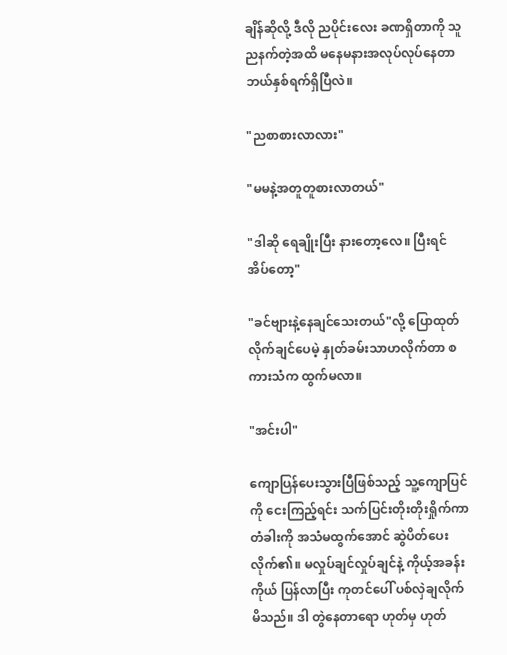ချိန်ဆိုလို့ ဒီလို ညပိုင်းလေး ခဏရှိတာကို သူညနက်တဲ့အထိ မနေမနားအလုပ်လုပ်နေတာ ဘယ်နှစ်ရက်ရှိပြီလဲ။

"ညစာစားလာလား"

"မမနဲ့အတူတူစားလာတယ်"

"ဒါဆို ရေချိုးပြီး နားတော့လေ။ ပြီးရင် အိပ်တော့"

"ခင်ဗျားနဲ့နေချင်သေးတယ်"လို့ ပြောထုတ်လိုက်ချင်ပေမဲ့ နှုတ်ခမ်းသာဟလိုက်တာ စကားသံက ထွက်မလာ။

"အင်းပါ"

ကျောပြန်ပေးသွားပြီဖြစ်သည့် သူ့ကျောပြင်ကို ငေးကြည့်ရင်း သက်ပြင်းတိုးတိုးရှိုက်ကာ တံခါးကို အသံမထွက်အောင် ဆွဲပိတ်ပေးလိုက်၏။ မလှုပ်ချင်လှုပ်ချင်နဲ့ ကိုယ့်အခန်းကိုယ် ပြန်လာပြီး ကုတင်ပေါ် ပစ်လှဲချလိုက်မိသည်။ ဒါ တွဲနေတာရော ဟုတ်မှ ဟုတ်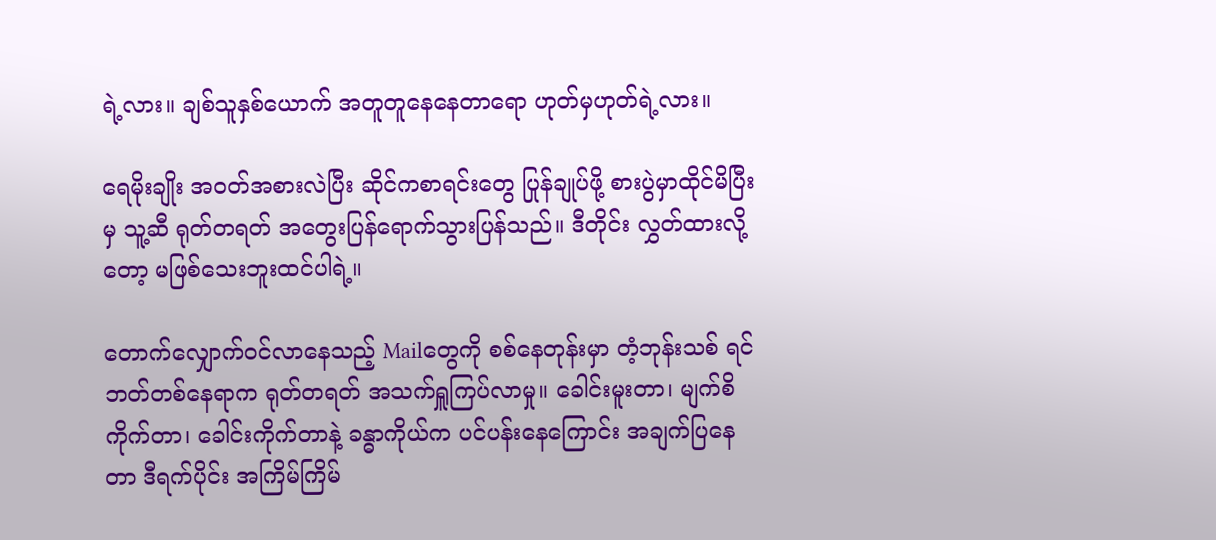ရဲ့လား။ ချစ်သူနှစ်ယောက် အတူတူနေနေတာရော ဟုတ်မှဟုတ်ရဲ့လား။

ရေမိုးချိုး အဝတ်အစားလဲပြီး ဆိုင်ကစာရင်းတွေ ပြုန်ချုပ်ဖို့ စားပွဲမှာထိုင်မိပြီးမှ သူ့ဆီ ရုတ်တရတ် အတွေးပြန်ရောက်သွားပြန်သည်။ ဒီတိုင်း လွှတ်ထားလို့တော့ မဖြစ်သေးဘူးထင်ပါရဲ့။

တောက်လျှောက်ဝင်လာနေသည့် Mailတွေကို စစ်နေတုန်းမှာ တံ့ဘုန်းသစ် ရင်ဘတ်တစ်နေရာက ရုတ်တရတ် အသက်ရှူကြပ်လာမှု။ ခေါင်းမူးတာ၊ မျက်စိကိုက်တာ၊ ခေါင်းကိုက်တာနဲ့ ခန္ဓာကိုယ်က ပင်ပန်းနေကြောင်း အချက်ပြနေတာ ဒီရက်ပိုင်း အကြိမ်ကြိမ်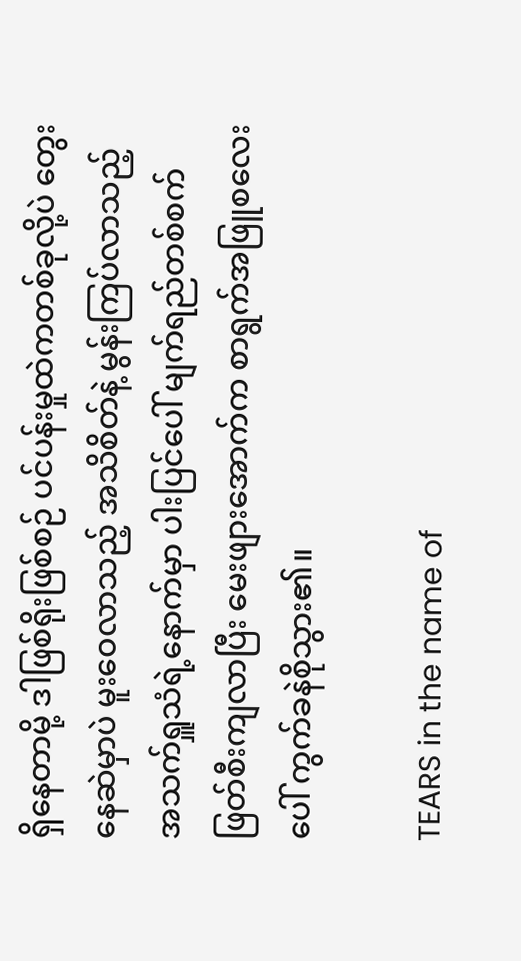ရှိနေတာမို့ ဒါဖြစ်ရိုးဖြစ်စဉ် ပင်ပန်းမှုထဲကတစ်ခုလို့ပဲ တွေးနေဆဲမှာပဲ မူးဝေလာသည့် အသိစိတ်နဲ့ မွန်းကြပ်လာသည့် အသက်ရှူသံရဲ့နောက်မှာ ပါးပြင်ပေါ် မျက်ရည်တစ်စက်ဖြတ်စီးကျလာပြီး မေးဖျားအောက်က စာရွက်အဖြူစလေးပေါ် ကွက်ခနဲစိုသွား၏။

TEARS in the name of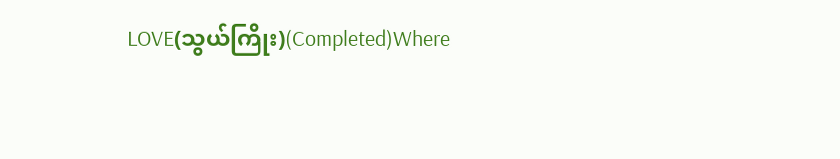LOVE(သွယ်ကြိုး)(Completed)Where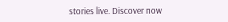stories live. Discover now